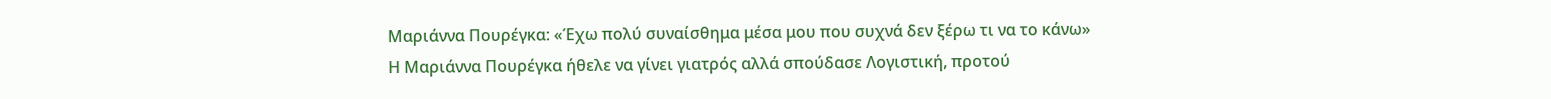Μαριάννα Πουρέγκα: «Έχω πολύ συναίσθημα μέσα μου που συχνά δεν ξέρω τι να το κάνω»
Η Μαριάννα Πουρέγκα ήθελε να γίνει γιατρός αλλά σπούδασε Λογιστική, προτού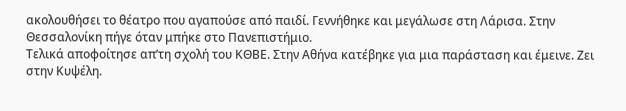ακολουθήσει το θέατρο που αγαπούσε από παιδί. Γεννήθηκε και μεγάλωσε στη Λάρισα. Στην Θεσσαλονίκη πήγε όταν μπήκε στο Πανεπιστήμιο.
Τελικά αποφοίτησε απ’τη σχολή του ΚΘΒΕ. Στην Αθήνα κατέβηκε για μια παράσταση και έμεινε. Ζει στην Κυψέλη.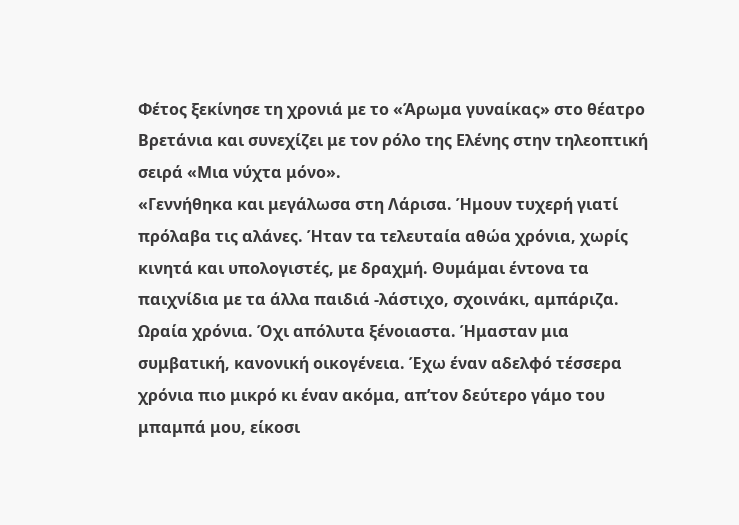Φέτος ξεκίνησε τη χρονιά με το «Άρωμα γυναίκας» στο θέατρο Βρετάνια και συνεχίζει με τον ρόλο της Ελένης στην τηλεοπτική σειρά «Μια νύχτα μόνο».
«Γεννήθηκα και μεγάλωσα στη Λάρισα. Ήμουν τυχερή γιατί πρόλαβα τις αλάνες. Ήταν τα τελευταία αθώα χρόνια, χωρίς κινητά και υπολογιστές, με δραχμή. Θυμάμαι έντονα τα παιχνίδια με τα άλλα παιδιά -λάστιχο, σχοινάκι, αμπάριζα. Ωραία χρόνια. Όχι απόλυτα ξένοιαστα. Ήμασταν μια συμβατική, κανονική οικογένεια. Έχω έναν αδελφό τέσσερα χρόνια πιο μικρό κι έναν ακόμα, απ’τον δεύτερο γάμο του μπαμπά μου, είκοσι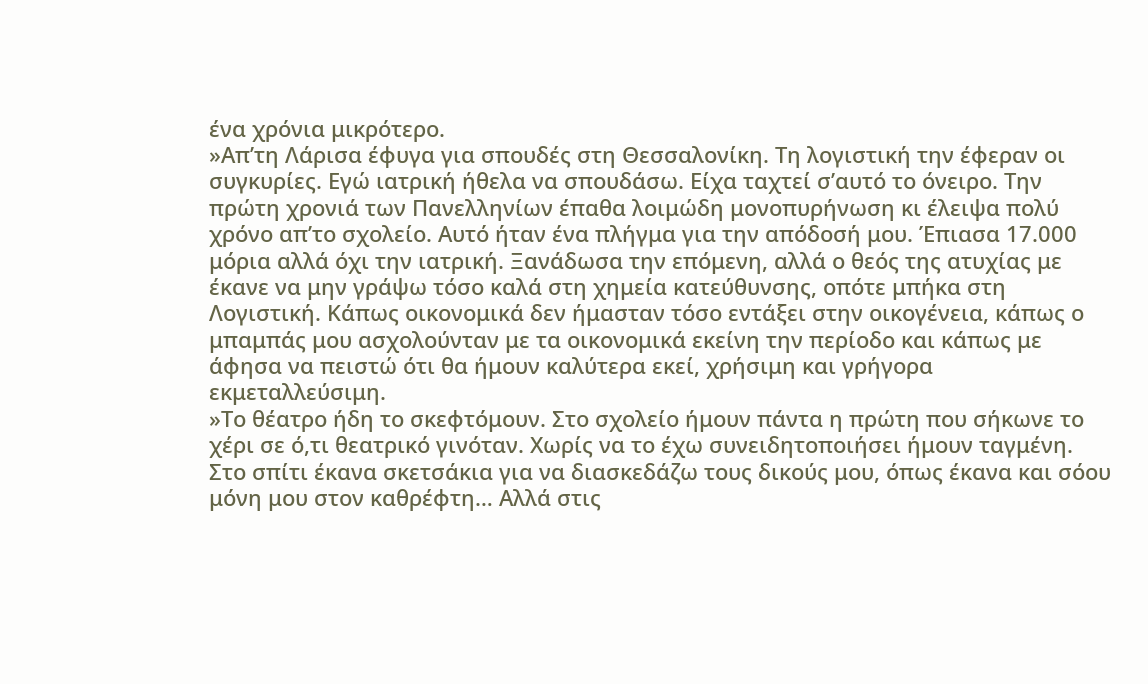ένα χρόνια μικρότερο.
»Απ’τη Λάρισα έφυγα για σπουδές στη Θεσσαλονίκη. Τη λογιστική την έφεραν οι συγκυρίες. Εγώ ιατρική ήθελα να σπουδάσω. Είχα ταχτεί σ’αυτό το όνειρο. Την πρώτη χρονιά των Πανελληνίων έπαθα λοιμώδη μονοπυρήνωση κι έλειψα πολύ χρόνο απ’το σχολείο. Αυτό ήταν ένα πλήγμα για την απόδοσή μου. Έπιασα 17.000 μόρια αλλά όχι την ιατρική. Ξανάδωσα την επόμενη, αλλά ο θεός της ατυχίας με έκανε να μην γράψω τόσο καλά στη χημεία κατεύθυνσης, οπότε μπήκα στη Λογιστική. Κάπως οικονομικά δεν ήμασταν τόσο εντάξει στην οικογένεια, κάπως ο μπαμπάς μου ασχολούνταν με τα οικονομικά εκείνη την περίοδο και κάπως με άφησα να πειστώ ότι θα ήμουν καλύτερα εκεί, χρήσιμη και γρήγορα εκμεταλλεύσιμη.
»Το θέατρο ήδη το σκεφτόμουν. Στο σχολείο ήμουν πάντα η πρώτη που σήκωνε το χέρι σε ό,τι θεατρικό γινόταν. Χωρίς να το έχω συνειδητοποιήσει ήμουν ταγμένη. Στο σπίτι έκανα σκετσάκια για να διασκεδάζω τους δικούς μου, όπως έκανα και σόου μόνη μου στον καθρέφτη… Αλλά στις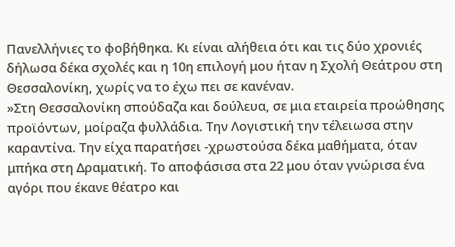Πανελλήνιες το φοβήθηκα. Κι είναι αλήθεια ότι και τις δύο χρονιές δήλωσα δέκα σχολές και η 10η επιλογή μου ήταν η Σχολή Θεάτρου στη Θεσσαλονίκη, χωρίς να το έχω πει σε κανέναν.
»Στη Θεσσαλονίκη σπούδαζα και δούλευα, σε μια εταιρεία προώθησης προϊόντων, μοίραζα φυλλάδια. Την Λογιστική την τέλειωσα στην καραντίνα. Την είχα παρατήσει -χρωστούσα δέκα μαθήματα, όταν μπήκα στη Δραματική. Το αποφάσισα στα 22 μου όταν γνώρισα ένα αγόρι που έκανε θέατρο και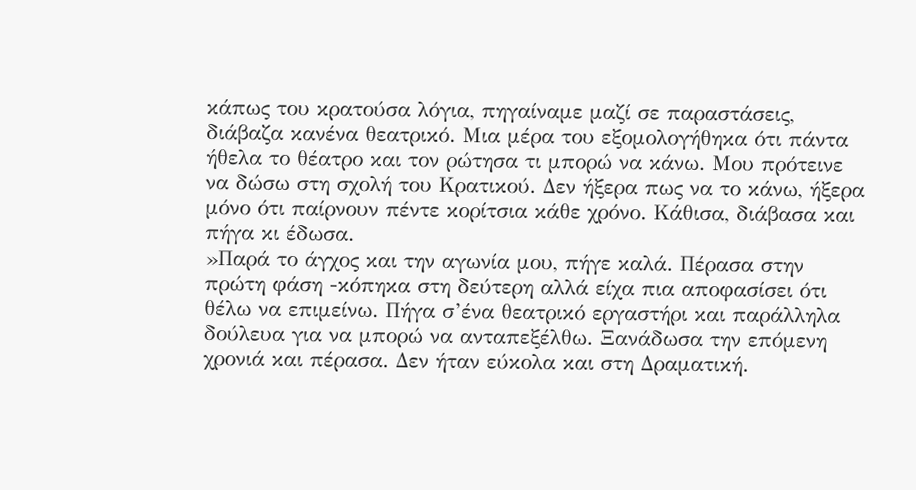κάπως του κρατούσα λόγια, πηγαίναμε μαζί σε παραστάσεις, διάβαζα κανένα θεατρικό. Μια μέρα του εξομολογήθηκα ότι πάντα ήθελα το θέατρο και τον ρώτησα τι μπορώ να κάνω. Μου πρότεινε να δώσω στη σχολή του Κρατικού. Δεν ήξερα πως να το κάνω, ήξερα μόνο ότι παίρνουν πέντε κορίτσια κάθε χρόνο. Κάθισα, διάβασα και πήγα κι έδωσα.
»Παρά το άγχος και την αγωνία μου, πήγε καλά. Πέρασα στην πρώτη φάση -κόπηκα στη δεύτερη αλλά είχα πια αποφασίσει ότι θέλω να επιμείνω. Πήγα σ’ένα θεατρικό εργαστήρι και παράλληλα δούλευα για να μπορώ να ανταπεξέλθω. Ξανάδωσα την επόμενη χρονιά και πέρασα. Δεν ήταν εύκολα και στη Δραματική.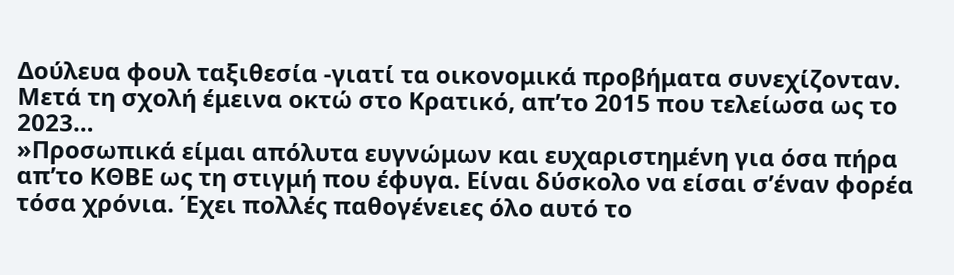Δούλευα φουλ ταξιθεσία -γιατί τα οικονομικά προβήματα συνεχίζονταν. Μετά τη σχολή έμεινα οκτώ στο Κρατικό, απ’το 2015 που τελείωσα ως το 2023…
»Προσωπικά είμαι απόλυτα ευγνώμων και ευχαριστημένη για όσα πήρα απ’το ΚΘΒΕ ως τη στιγμή που έφυγα. Είναι δύσκολο να είσαι σ’έναν φορέα τόσα χρόνια. Έχει πολλές παθογένειες όλο αυτό το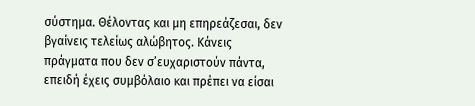σύστημα. Θέλοντας και μη επηρεάζεσαι, δεν βγαίνεις τελείως αλώβητος. Κάνεις πράγματα που δεν σ’ευχαριστούν πάντα, επειδή έχεις συμβόλαιο και πρέπει να είσαι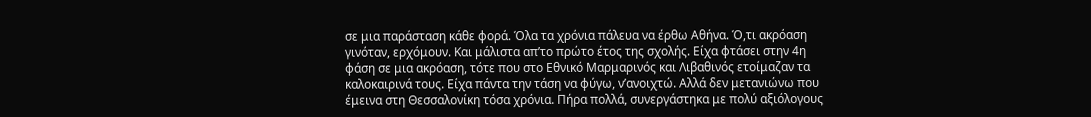σε μια παράσταση κάθε φορά. Όλα τα χρόνια πάλευα να έρθω Αθήνα. Ό,τι ακρόαση γινόταν, ερχόμουν. Και μάλιστα απ’το πρώτο έτος της σχολής. Είχα φτάσει στην 4η φάση σε μια ακρόαση, τότε που στο Εθνικό Μαρμαρινός και Λιβαθινός ετοίμαζαν τα καλοκαιρινά τους. Είχα πάντα την τάση να φύγω, ν’ανοιχτώ. Αλλά δεν μετανιώνω που έμεινα στη Θεσσαλονίκη τόσα χρόνια. Πήρα πολλά, συνεργάστηκα με πολύ αξιόλογους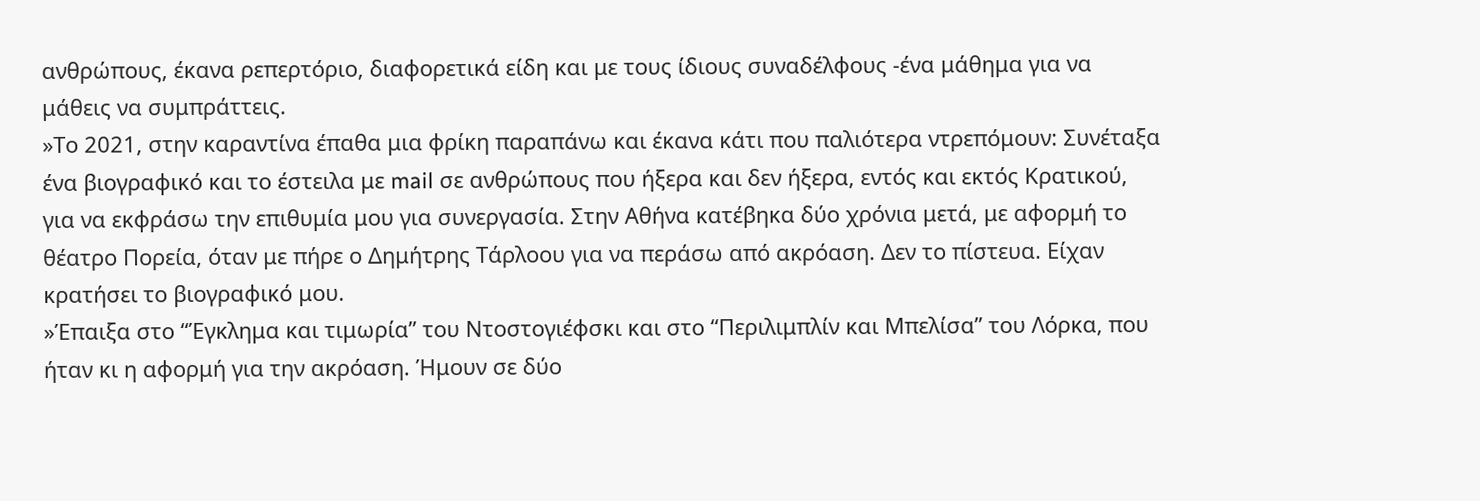ανθρώπους, έκανα ρεπερτόριο, διαφορετικά είδη και με τους ίδιους συναδέλφους -ένα μάθημα για να μάθεις να συμπράττεις.
»Το 2021, στην καραντίνα έπαθα μια φρίκη παραπάνω και έκανα κάτι που παλιότερα ντρεπόμουν: Συνέταξα ένα βιογραφικό και το έστειλα με mail σε ανθρώπους που ήξερα και δεν ήξερα, εντός και εκτός Κρατικού, για να εκφράσω την επιθυμία μου για συνεργασία. Στην Αθήνα κατέβηκα δύο χρόνια μετά, με αφορμή το θέατρο Πορεία, όταν με πήρε ο Δημήτρης Τάρλοου για να περάσω από ακρόαση. Δεν το πίστευα. Είχαν κρατήσει το βιογραφικό μου.
»Έπαιξα στο “Έγκλημα και τιμωρία” του Ντοστογιέφσκι και στο “Περιλιμπλίν και Μπελίσα” του Λόρκα, που ήταν κι η αφορμή για την ακρόαση. Ήμουν σε δύο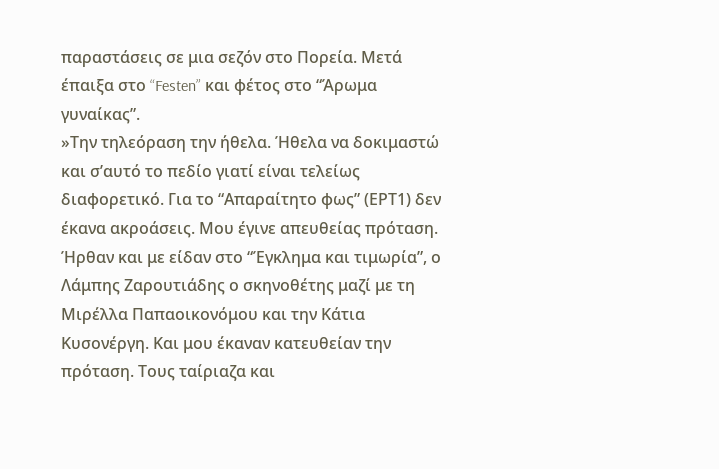παραστάσεις σε μια σεζόν στο Πορεία. Μετά έπαιξα στο “Festen” και φέτος στο “Άρωμα γυναίκας”.
»Την τηλεόραση την ήθελα. Ήθελα να δοκιμαστώ και σ’αυτό το πεδίο γιατί είναι τελείως διαφορετικό. Για το “Απαραίτητο φως” (ΕΡΤ1) δεν έκανα ακροάσεις. Μου έγινε απευθείας πρόταση. Ήρθαν και με είδαν στο “Έγκλημα και τιμωρία”, ο Λάμπης Ζαρουτιάδης ο σκηνοθέτης μαζί με τη Μιρέλλα Παπαοικονόμου και την Κάτια Κυσονέργη. Και μου έκαναν κατευθείαν την πρόταση. Τους ταίριαζα και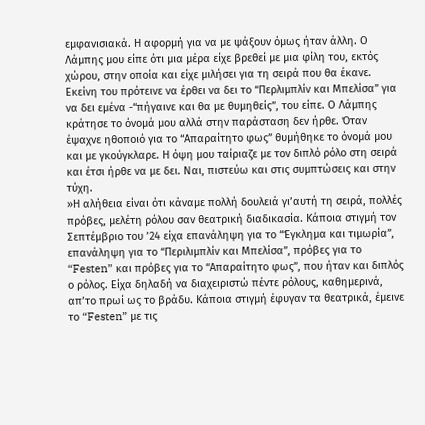εμφανισιακά. Η αφορμή για να με ψάξουν όμως ήταν άλλη. Ο Λάμπης μου είπε ότι μια μέρα είχε βρεθεί με μια φίλη του, εκτός χώρου, στην οποία και είχε μιλήσει για τη σειρά που θα έκανε. Εκείνη του πρότεινε να έρθει να δει το “Περλιμπλίν και Μπελίσα” για να δει εμένα -“πήγαινε και θα με θυμηθείς”, του είπε. Ο Λάμπης κράτησε το όνομά μου αλλά στην παράσταση δεν ήρθε. Όταν έψαχνε ηθοποιό για το “Απαραίτητο φως” θυμήθηκε το όνομά μου και με γκούγκλαρε. Η όψη μου ταίριαζε με τον διπλό ρόλο στη σειρά και έτσι ήρθε να με δει. Ναι, πιστεύω και στις συμπτώσεις και στην τύχη.
»Η αλήθεια είναι ότι κάναμε πολλή δουλειά γι’αυτή τη σειρά, πολλές πρόβες, μελέτη ρόλου σαν θεατρική διαδικασία. Κάποια στιγμή τον Σεπτέμβριο του ’24 είχα επανάληψη για το “Έγκλημα και τιμωρία”, επανάληψη για το “Περιλιμπλίν και Μπελίσα”, πρόβες για το “Festen” και πρόβες για το “Απαραίτητο φως”, που ήταν και διπλός ο ρόλος. Είχα δηλαδή να διαχειριστώ πέντε ρόλους, καθημερινά, απ’το πρωί ως το βράδυ. Κάποια στιγμή έφυγαν τα θεατρικά, έμεινε το “Festen” με τις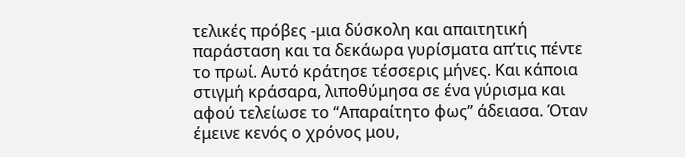τελικές πρόβες -μια δύσκολη και απαιτητική παράσταση και τα δεκάωρα γυρίσματα απ’τις πέντε το πρωί. Αυτό κράτησε τέσσερις μήνες. Και κάποια στιγμή κράσαρα, λιποθύμησα σε ένα γύρισμα και αφού τελείωσε το “Απαραίτητο φως” άδειασα. Όταν έμεινε κενός ο χρόνος μου,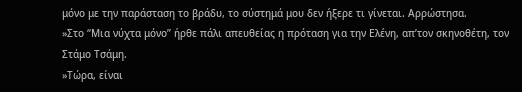μόνο με την παράσταση το βράδυ, το σύστημά μου δεν ήξερε τι γίνεται. Αρρώστησα.
»Στο “Μια νύχτα μόνο” ήρθε πάλι απευθείας η πρόταση για την Ελένη, απ’τον σκηνοθέτη, τον Στάμο Τσάμη.
»Τώρα, είναι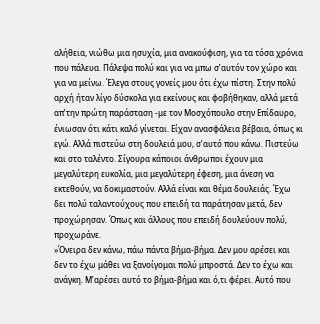αλήθεια, νιώθω μια ησυχία, μια ανακούφιση, για τα τόσα χρόνια που πάλευα. Πάλεψα πολύ και για να μπω σ’αυτόν τον χώρο και για να μείνω. Έλεγα στους γονείς μου ότι έχω πίστη. Στην πολύ αρχή ήταν λίγο δύσκολα για εκείνους και φοβήθηκαν, αλλά μετά απ’την πρώτη παράσταση -με τον Μοσχόπουλο στην Επίδαυρο, ένιωσαν ότι κάτι καλό γίνεται. Είχαν ανασφάλεια βέβαια, όπως κι εγώ. Αλλά πιστεύω στη δουλειά μου, σ’αυτό που κάνω. Πιστεύω και στο ταλέντο. Σίγουρα κάποιοι άνθρωποι έχουν μια μεγαλύτερη ευκολία, μια μεγαλύτερη έφεση, μια άνεση να εκτεθούν, να δοκιμαστούν. Αλλά είναι και θέμα δουλειάς. Έχω δει πολύ ταλαντούχους που επειδή τα παράτησαν μετά, δεν προχώρησαν. Όπως και άλλους που επειδή δουλεύουν πολύ, προχωράνε.
»Όνειρα δεν κάνω, πάω πάντα βήμα-βήμα. Δεν μου αρέσει και δεν το έχω μάθει να ξανοίγομαι πολύ μπροστά. Δεν το έχω και ανάγκη. Μ’αρέσει αυτό το βήμα-βήμα και ό,τι φέρει. Αυτό που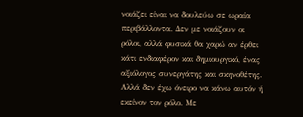νοιάζει είναι να δουλεύω σε ωραία περιβάλλοντα. Δεν με νοιάζουν οι ρόλοι, αλλά φυσικά θα χαρώ αν έρθει κάτι ενδιαφέρον και δημιουργικό, ένας αξιόλογος συνεργάτης και σκηνοθέτης. Αλλά δεν έχω όνειρο να κάνω αυτόν ή εκείνον τον ρόλο. Με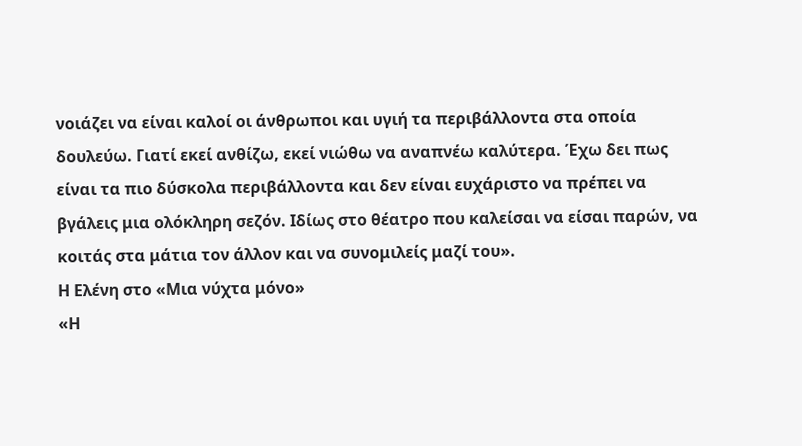νοιάζει να είναι καλοί οι άνθρωποι και υγιή τα περιβάλλοντα στα οποία δουλεύω. Γιατί εκεί ανθίζω, εκεί νιώθω να αναπνέω καλύτερα. Έχω δει πως είναι τα πιο δύσκολα περιβάλλοντα και δεν είναι ευχάριστο να πρέπει να βγάλεις μια ολόκληρη σεζόν. Ιδίως στο θέατρο που καλείσαι να είσαι παρών, να κοιτάς στα μάτια τον άλλον και να συνομιλείς μαζί του».
Η Ελένη στο «Μια νύχτα μόνο»
«Η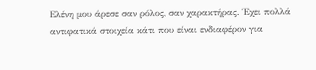Ελένη μου άρεσε σαν ρόλος, σαν χαρακτήρας. Έχει πολλά αντιφατικά στοιχεία κάτι που είναι ενδιαφέρον για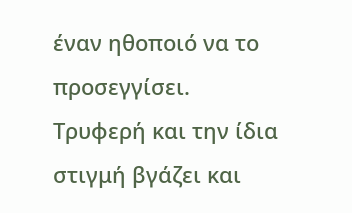έναν ηθοποιό να το προσεγγίσει. Τρυφερή και την ίδια στιγμή βγάζει και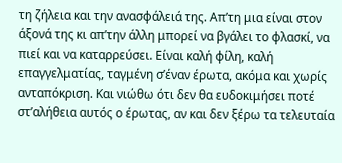τη ζήλεια και την ανασφάλειά της. Απ’τη μια είναι στον άξονά της κι απ’την άλλη μπορεί να βγάλει το φλασκί, να πιεί και να καταρρεύσει. Είναι καλή φίλη, καλή επαγγελματίας, ταγμένη σ’έναν έρωτα, ακόμα και χωρίς ανταπόκριση. Και νιώθω ότι δεν θα ευδοκιμήσει ποτέ στ’αλήθεια αυτός ο έρωτας, αν και δεν ξέρω τα τελευταία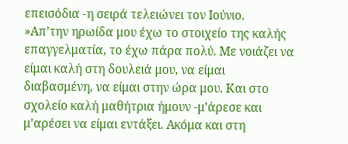επεισόδια -η σειρά τελειώνει τον Ιούνιο.
»Απ’την ηρωίδα μου έχω το στοιχείο της καλής επαγγελματία, το έχω πάρα πολύ. Με νοιάζει να είμαι καλή στη δουλειά μου, να είμαι διαβασμένη, να είμαι στην ώρα μου. Και στο σχολείο καλή μαθήτρια ήμουν -μ’άρεσε και μ’αρέσει να είμαι εντάξει. Ακόμα και στη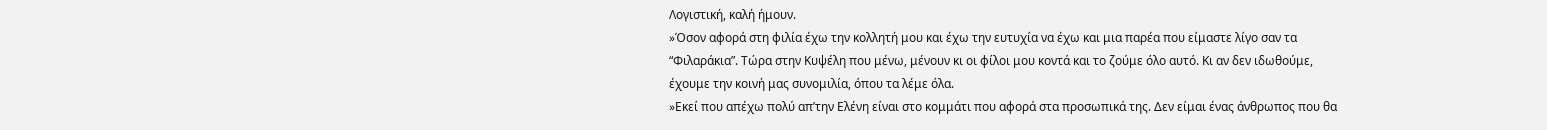Λογιστική, καλή ήμουν.
»Όσον αφορά στη φιλία έχω την κολλητή μου και έχω την ευτυχία να έχω και μια παρέα που είμαστε λίγο σαν τα “Φιλαράκια”. Τώρα στην Κυψέλη που μένω, μένουν κι οι φίλοι μου κοντά και το ζούμε όλο αυτό. Κι αν δεν ιδωθούμε, έχουμε την κοινή μας συνομιλία, όπου τα λέμε όλα.
»Εκεί που απέχω πολύ απ’την Ελένη είναι στο κομμάτι που αφορά στα προσωπικά της. Δεν είμαι ένας άνθρωπος που θα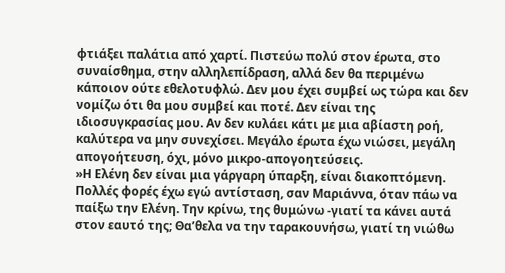φτιάξει παλάτια από χαρτί. Πιστεύω πολύ στον έρωτα, στο συναίσθημα, στην αλληλεπίδραση, αλλά δεν θα περιμένω κάποιον ούτε εθελοτυφλώ. Δεν μου έχει συμβεί ως τώρα και δεν νομίζω ότι θα μου συμβεί και ποτέ. Δεν είναι της ιδιοσυγκρασίας μου. Αν δεν κυλάει κάτι με μια αβίαστη ροή, καλύτερα να μην συνεχίσει. Μεγάλο έρωτα έχω νιώσει, μεγάλη απογοήτευση, όχι, μόνο μικρο-απογοητεύσεις.
»Η Ελένη δεν είναι μια γάργαρη ύπαρξη, είναι διακοπτόμενη. Πολλές φορές έχω εγώ αντίσταση, σαν Μαριάννα, όταν πάω να παίξω την Ελένη. Την κρίνω, της θυμώνω -γιατί τα κάνει αυτά στον εαυτό της; Θα’θελα να την ταρακουνήσω, γιατί τη νιώθω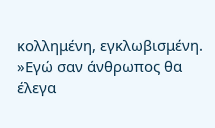κολλημένη, εγκλωβισμένη.
»Εγώ σαν άνθρωπος θα έλεγα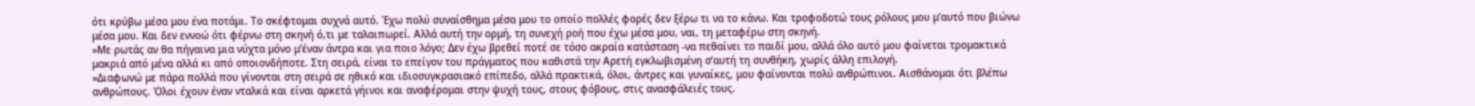ότι κρύβω μέσα μου ένα ποτάμι. Το σκέφτομαι συχνά αυτό. Έχω πολύ συναίσθημα μέσα μου το οποίο πολλές φορές δεν ξέρω τι να το κάνω. Και τροφοδοτώ τους ρόλους μου μ’αυτό που βιώνω μέσα μου. Και δεν εννοώ ότι φέρνω στη σκηνή ό,τι με ταλαιπωρεί. Αλλά αυτή την ορμή, τη συνεχή ροή που έχω μέσα μου, ναι, τη μεταφέρω στη σκηνή.
»Με ρωτάς αν θα πήγαινα μια νύχτα μόνο μ’έναν άντρα και για ποιο λόγο; Δεν έχω βρεθεί ποτέ σε τόσο ακραία κατάσταση -να πεθαίνει το παιδί μου, αλλά όλο αυτό μου φαίνεται τρομακτικά μακριά από μένα αλλά κι από οποιονδήποτε. Στη σειρά, είναι το επείγον του πράγματος που καθιστά την Αρετή εγκλωβισμένη σ’αυτή τη συνθήκη, χωρίς άλλη επιλογή.
»Διαφωνώ με πάρα πολλά που γίνονται στη σειρά σε ηθικό και ιδιοσυγκρασιακό επίπεδο, αλλά πρακτικά, όλοι, άντρες και γυναίκες, μου φαίνονται πολύ ανθρώπινοι. Αισθάνομαι ότι βλέπω ανθρώπους. Όλοι έχουν έναν νταλκά και είναι αρκετά γήινοι και αναφέρομαι στην ψυχή τους, στους φόβους, στις ανασφάλειές τους.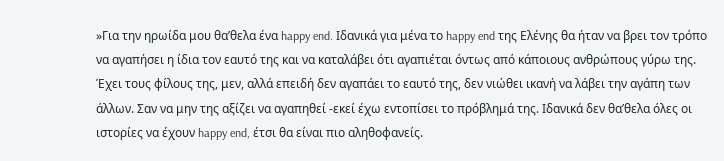»Για την ηρωίδα μου θα’θελα ένα happy end. Ιδανικά για μένα το happy end της Ελένης θα ήταν να βρει τον τρόπο να αγαπήσει η ίδια τον εαυτό της και να καταλάβει ότι αγαπιέται όντως από κάποιους ανθρώπους γύρω της. Έχει τους φίλους της, μεν, αλλά επειδή δεν αγαπάει το εαυτό της, δεν νιώθει ικανή να λάβει την αγάπη των άλλων. Σαν να μην της αξίζει να αγαπηθεί -εκεί έχω εντοπίσει το πρόβλημά της. Ιδανικά δεν θα’θελα όλες οι ιστορίες να έχουν happy end, έτσι θα είναι πιο αληθοφανείς.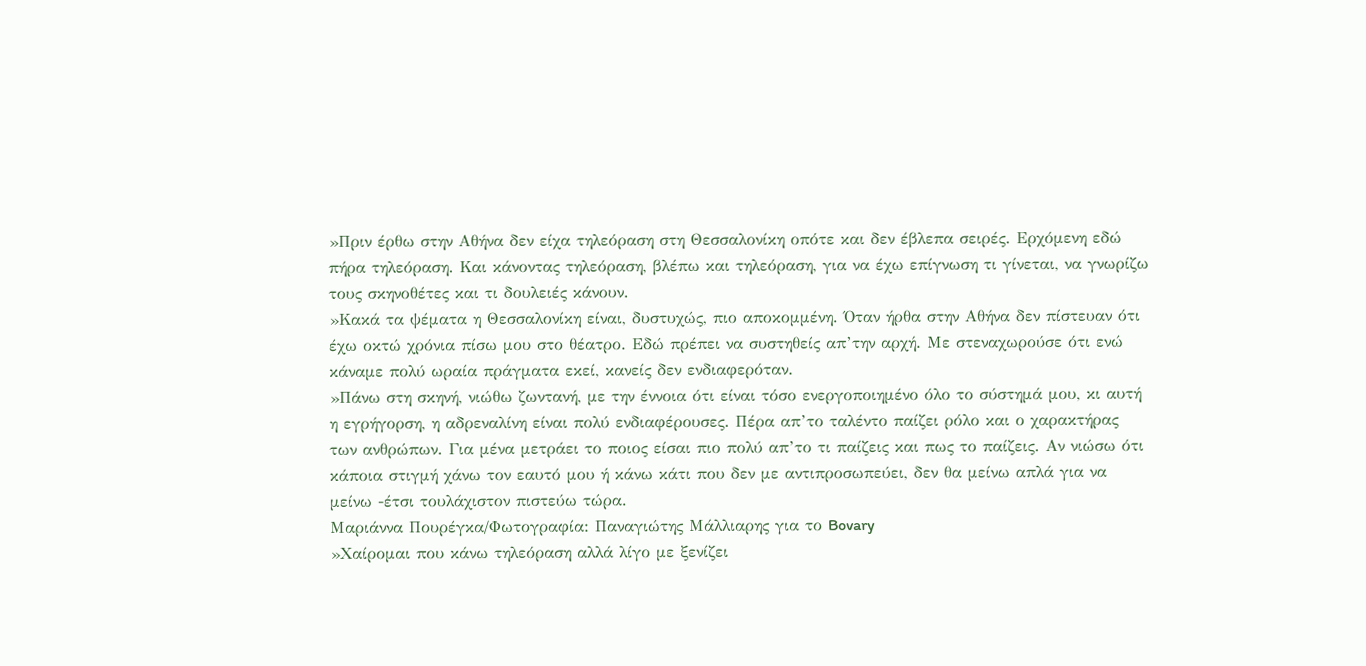»Πριν έρθω στην Αθήνα δεν είχα τηλεόραση στη Θεσσαλονίκη οπότε και δεν έβλεπα σειρές. Ερχόμενη εδώ πήρα τηλεόραση. Και κάνοντας τηλεόραση, βλέπω και τηλεόραση, για να έχω επίγνωση τι γίνεται, να γνωρίζω τους σκηνοθέτες και τι δουλειές κάνουν.
»Κακά τα ψέματα η Θεσσαλονίκη είναι, δυστυχώς, πιο αποκομμένη. Όταν ήρθα στην Αθήνα δεν πίστευαν ότι έχω οκτώ χρόνια πίσω μου στο θέατρο. Εδώ πρέπει να συστηθείς απ’την αρχή. Με στεναχωρούσε ότι ενώ κάναμε πολύ ωραία πράγματα εκεί, κανείς δεν ενδιαφερόταν.
»Πάνω στη σκηνή, νιώθω ζωντανή, με την έννοια ότι είναι τόσο ενεργοποιημένο όλο το σύστημά μου, κι αυτή η εγρήγορση, η αδρεναλίνη είναι πολύ ενδιαφέρουσες. Πέρα απ’το ταλέντο παίζει ρόλο και ο χαρακτήρας των ανθρώπων. Για μένα μετράει το ποιος είσαι πιο πολύ απ’το τι παίζεις και πως το παίζεις. Αν νιώσω ότι κάποια στιγμή χάνω τον εαυτό μου ή κάνω κάτι που δεν με αντιπροσωπεύει, δεν θα μείνω απλά για να μείνω -έτσι τουλάχιστον πιστεύω τώρα.
Μαριάννα Πουρέγκα/Φωτογραφία: Παναγιώτης Μάλλιαρης για το Bovary
»Χαίρομαι που κάνω τηλεόραση αλλά λίγο με ξενίζει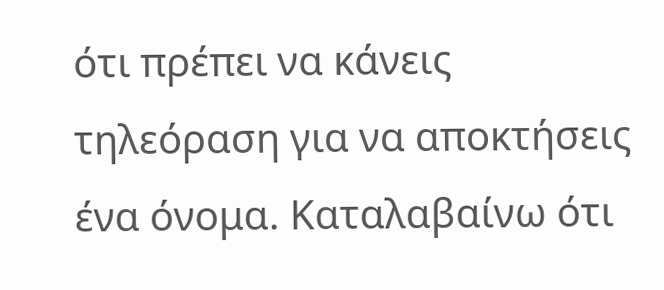ότι πρέπει να κάνεις τηλεόραση για να αποκτήσεις ένα όνομα. Καταλαβαίνω ότι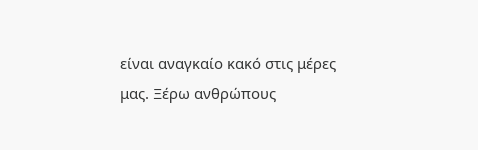είναι αναγκαίο κακό στις μέρες μας. Ξέρω ανθρώπους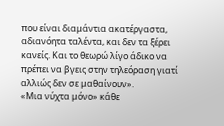που είναι διαμάντια ακατέργαστα, αδιανόητα ταλέντα, και δεν τα ξέρει κανείς. Και το θεωρώ λίγο άδικο να πρέπει να βγεις στην τηλεόραση γιατί αλλιώς δεν σε μαθαίνουν».
«Μια νύχτα μόνο» κάθε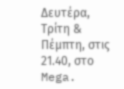Δευτέρα, Τρίτη & Πέμπτη, στις 21.40, στο Mega.